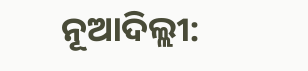ନୂଆଦିଲ୍ଲୀ: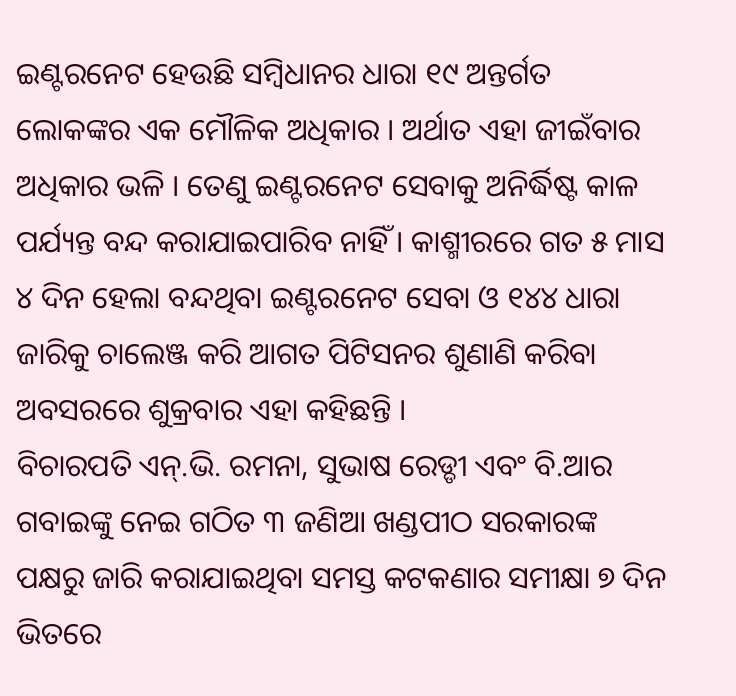ଇଣ୍ଟରନେଟ ହେଉଛି ସମ୍ବିଧାନର ଧାରା ୧୯ ଅନ୍ତର୍ଗତ ଲୋକଙ୍କର ଏକ ମୌଳିକ ଅଧିକାର । ଅର୍ଥାତ ଏହା ଜୀଇଁବାର ଅଧିକାର ଭଳି । ତେଣୁ ଇଣ୍ଟରନେଟ ସେବାକୁ ଅନିର୍ଦ୍ଧିଷ୍ଟ କାଳ ପର୍ଯ୍ୟନ୍ତ ବନ୍ଦ କରାଯାଇପାରିବ ନାହିଁ । କାଶ୍ମୀରରେ ଗତ ୫ ମାସ ୪ ଦିନ ହେଲା ବନ୍ଦଥିବା ଇଣ୍ଟରନେଟ ସେବା ଓ ୧୪୪ ଧାରା ଜାରିକୁ ଚାଲେଞ୍ଜ କରି ଆଗତ ପିଟିସନର ଶୁଣାଣି କରିବା ଅବସରରେ ଶୁକ୍ରବାର ଏହା କହିଛନ୍ତି ।
ବିଚାରପତି ଏନ୍.ଭି. ରମନା, ସୁଭାଷ ରେଡ୍ଡୀ ଏବଂ ବି.ଆର ଗବାଇଙ୍କୁ ନେଇ ଗଠିତ ୩ ଜଣିଆ ଖଣ୍ଡପୀଠ ସରକାରଙ୍କ ପକ୍ଷରୁ ଜାରି କରାଯାଇଥିବା ସମସ୍ତ କଟକଣାର ସମୀକ୍ଷା ୭ ଦିନ ଭିତରେ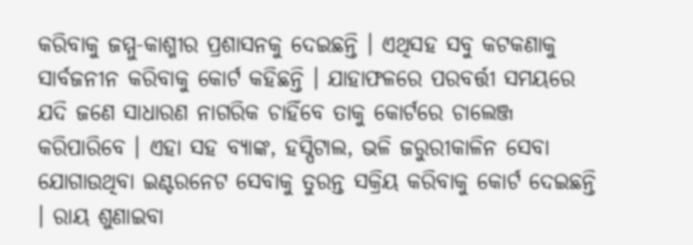କରିବାକୁ ଜମ୍ମୁ-କାଶ୍ମୀର ପ୍ରଶାସନକୁ ଦେଇଛନ୍ତି । ଏଥିସହ ସବୁ କଟକଣାକୁ ସାର୍ବଜନୀନ କରିବାକୁ କୋର୍ଟ କହିଛନ୍ତି । ଯାହାଫଳରେ ପରବର୍ତ୍ତୀ ସମୟରେ ଯଦି ଜଣେ ସାଧାରଣ ନାଗରିକ ଚାହିଁବେ ତାକୁ କୋର୍ଟରେ ଚାଲେଞ୍ଜ କରିପାରିବେ । ଏହା ସହ ବ୍ୟାଙ୍କ, ହସ୍ପିଟାଲ, ଭଳି ଜରୁରୀକାଳିନ ସେବା ଯୋଗାଉଥିବା ଇଣ୍ଟରନେଟ ସେବାକୁ ତୁରନ୍ତ ସକ୍ରିୟ କରିବାକୁ କୋର୍ଟ ଦେଇଛନ୍ତି । ରାୟ ଶୁଣାଇବା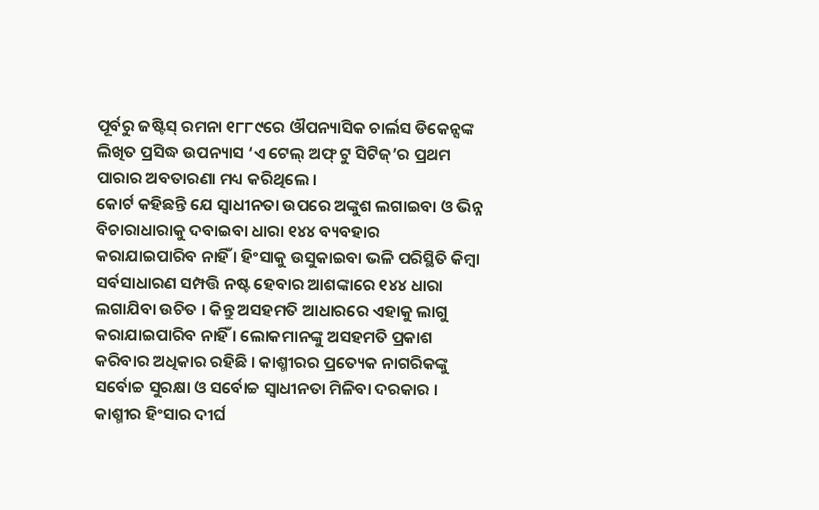ପୂର୍ବରୁ ଜଷ୍ଟିସ୍ ରମନା ୧୮୮୯ରେ ଔପନ୍ୟାସିକ ଚାର୍ଲସ ଡିକେନ୍ସଙ୍କ ଲିଖିତ ପ୍ରସିଦ୍ଧ ଉପନ୍ୟାସ ‘ଏ ଟେଲ୍ ଅଫ୍ ଟୁ ସିଟିଜ୍’ର ପ୍ରଥମ ପାରାର ଅବତାରଣା ମଧ୍ୟ କରିଥିଲେ ।
କୋର୍ଟ କହିଛନ୍ତି ଯେ ସ୍ୱାଧୀନତା ଉପରେ ଅଙ୍କୁଶ ଲଗାଇବା ଓ ଭିନ୍ନ ବିଚାରାଧାରାକୁ ଦବାଇବା ଧାରା ୧୪୪ ବ୍ୟବହାର କରାଯାଇପାରିବ ନାହିଁ । ହିଂସାକୁ ଉସୁକାଇବା ଭଳି ପରିସ୍ଥିତି କିମ୍ବା ସର୍ବସାଧାରଣ ସମ୍ପତ୍ତି ନଷ୍ଟ ହେବାର ଆଶଙ୍କାରେ ୧୪୪ ଧାରା ଲଗାଯିବା ଉଚିତ । କିନ୍ତୁ ଅସହମତି ଆଧାରରେ ଏହାକୁ ଲାଗୁ କରାଯାଇପାରିବ ନାହିଁ । ଲୋକମାନଙ୍କୁ ଅସହମତି ପ୍ରକାଶ କରିବାର ଅଧିକାର ରହିଛି । କାଶ୍ମୀରର ପ୍ରତ୍ୟେକ ନାଗରିକଙ୍କୁ ସର୍ବୋଚ୍ଚ ସୁରକ୍ଷା ଓ ସର୍ବୋଚ୍ଚ ସ୍ୱାଧୀନତା ମିଳିବା ଦରକାର । କାଶ୍ମୀର ହିଂସାର ଦୀର୍ଘ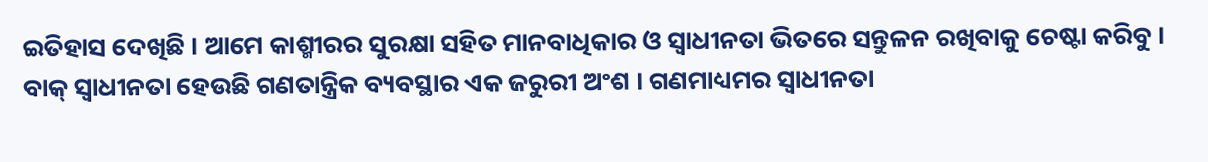ଇତିହାସ ଦେଖିଛି । ଆମେ କାଶ୍ମୀରର ସୁରକ୍ଷା ସହିତ ମାନବାଧିକାର ଓ ସ୍ୱାଧୀନତା ଭିତରେ ସନ୍ତୁଳନ ରଖିବାକୁ ଚେଷ୍ଟା କରିବୁ । ବାକ୍ ସ୍ୱାଧୀନତା ହେଉଛି ଗଣତାନ୍ତ୍ରିକ ବ୍ୟବସ୍ଥାର ଏକ ଜରୁରୀ ଅଂଶ । ଗଣମାଧ୍ୟମର ସ୍ୱାଧୀନତା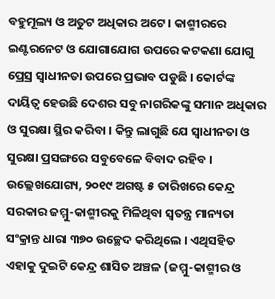ବହୁମୂଲ୍ୟ ଓ ଅତୁଟ ଅଧିକାର ଅଟେ । କାଶ୍ମୀରରେ ଇଣ୍ଟରନେଟ ଓ ଯୋଗାଯୋଗ ଉପରେ କଟକଣା ଯୋଗୁ ପ୍ରେସ୍ର ସ୍ୱାଧୀନତା ଉପରେ ପ୍ରଭାବ ପଡୁଛି । କୋର୍ଟଙ୍କ ଦାୟିତ୍ୱ ହେଉଛି ଦେଶର ସବୁ ନାଗରିକଙ୍କୁ ସମାନ ଅଧିକାର ଓ ସୁରକ୍ଷା ସ୍ଥିର କରିବା । କିନ୍ତୁ ଲାଗୁଛି ଯେ ସ୍ୱାଧୀନତା ଓ ସୁରକ୍ଷା ପ୍ରସଙ୍ଗରେ ସବୁବେଳେ ବିବାଦ ରହିବ ।
ଉଲ୍ଲେଖଯୋଗ୍ୟ, ୨୦୧୯ ଅଗଷ୍ଟ ୫ ତାରିଖରେ କେନ୍ଦ୍ର ସରକାର ଜମ୍ମୁ-କାଶ୍ମୀରକୁ ମିଳିଥିବା ସ୍ୱତନ୍ତ୍ର ମାନ୍ୟତା ସଂକ୍ରାନ୍ତ ଧାରା ୩୭୦ ଉଚ୍ଛେଦ କରିଥିଲେ । ଏଥିସହିତ ଏହାକୁ ଦୁଇଟି କେନ୍ଦ୍ର ଶାସିତ ଅଞ୍ଚଳ (ଜମ୍ମୁ-କାଶ୍ମୀର ଓ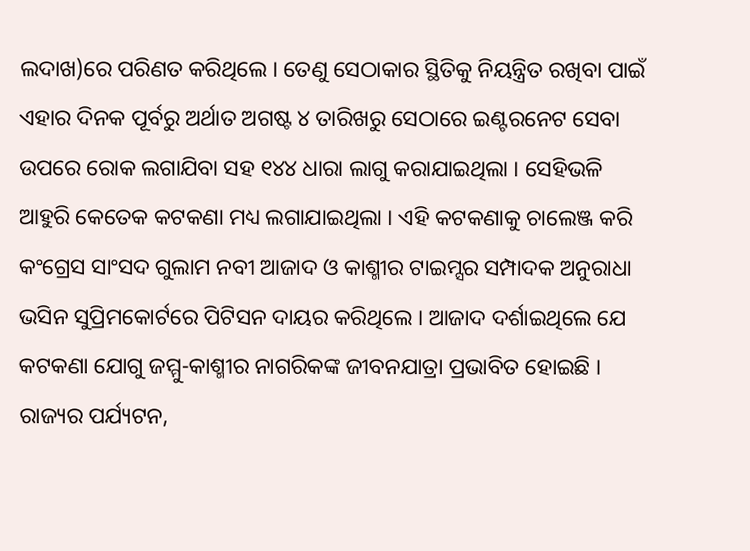ଲଦାଖ)ରେ ପରିଣତ କରିଥିଲେ । ତେଣୁ ସେଠାକାର ସ୍ଥିତିକୁ ନିୟନ୍ତ୍ରିତ ରଖିବା ପାଇଁ ଏହାର ଦିନକ ପୂର୍ବରୁ ଅର୍ଥାତ ଅଗଷ୍ଟ ୪ ତାରିଖରୁ ସେଠାରେ ଇଣ୍ଟରନେଟ ସେବା ଉପରେ ରୋକ ଲଗାଯିବା ସହ ୧୪୪ ଧାରା ଲାଗୁ କରାଯାଇଥିଲା । ସେହିଭଳି ଆହୁରି କେତେକ କଟକଣା ମଧ୍ୟ ଲଗାଯାଇଥିଲା । ଏହି କଟକଣାକୁ ଚାଲେଞ୍ଜ କରି କଂଗ୍ରେସ ସାଂସଦ ଗୁଲାମ ନବୀ ଆଜାଦ ଓ କାଶ୍ମୀର ଟାଇମ୍ସର ସମ୍ପାଦକ ଅନୁରାଧା ଭସିନ ସୁପ୍ରିମକୋର୍ଟରେ ପିଟିସନ ଦାୟର କରିଥିଲେ । ଆଜାଦ ଦର୍ଶାଇଥିଲେ ଯେ କଟକଣା ଯୋଗୁ ଜମ୍ମୁ-କାଶ୍ମୀର ନାଗରିକଙ୍କ ଜୀବନଯାତ୍ରା ପ୍ରଭାବିତ ହୋଇଛି । ରାଜ୍ୟର ପର୍ଯ୍ୟଟନ,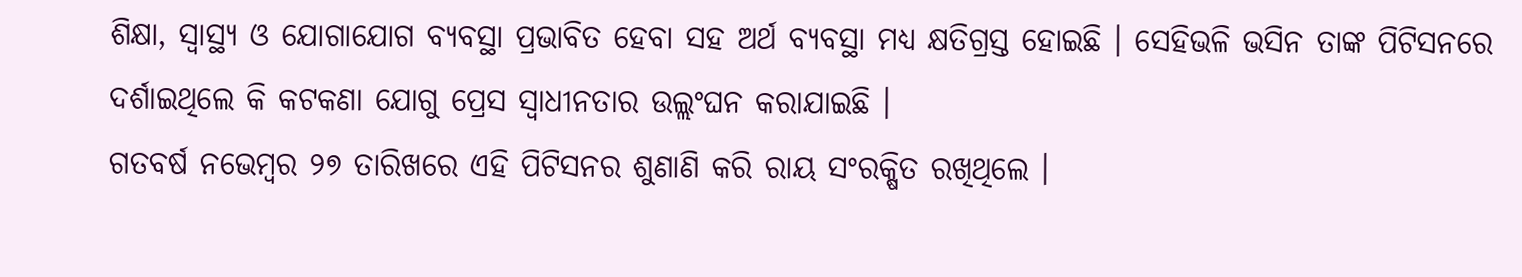ଶିକ୍ଷା, ସ୍ୱାସ୍ଥ୍ୟ ଓ ଯୋଗାଯୋଗ ବ୍ୟବସ୍ଥା ପ୍ରଭାବିତ ହେବା ସହ ଅର୍ଥ ବ୍ୟବସ୍ଥା ମଧ୍ୟ କ୍ଷତିଗ୍ରସ୍ତ ହୋଇଛି । ସେହିଭଳି ଭସିନ ତାଙ୍କ ପିଟିସନରେ ଦର୍ଶାଇଥିଲେ କି କଟକଣା ଯୋଗୁ ପ୍ରେସ ସ୍ୱାଧୀନତାର ଉଲ୍ଲଂଘନ କରାଯାଇଛି ।
ଗତବର୍ଷ ନଭେମ୍ବର ୨୭ ତାରିଖରେ ଏହି ପିଟିସନର ଶୁଣାଣି କରି ରାୟ ସଂରକ୍ଷିତ ରଖିଥିଲେ ।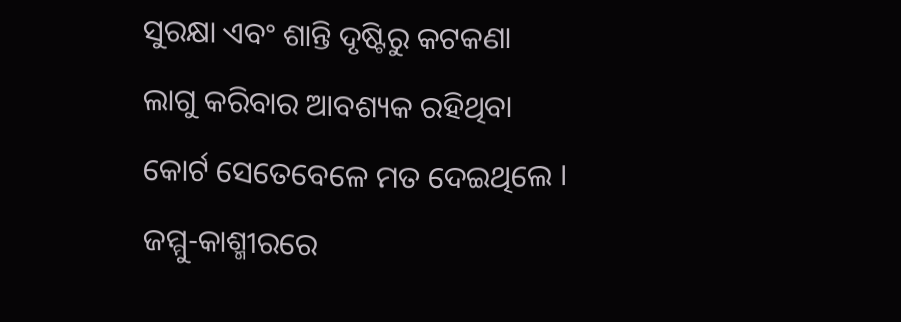ସୁରକ୍ଷା ଏବଂ ଶାନ୍ତି ଦୃଷ୍ଟିରୁ କଟକଣା ଲାଗୁ କରିବାର ଆବଶ୍ୟକ ରହିଥିବା କୋର୍ଟ ସେତେବେଳେ ମତ ଦେଇଥିଲେ । ଜମ୍ମୁ-କାଶ୍ମୀରରେ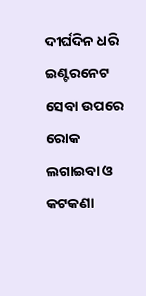ଦୀର୍ଘଦିନ ଧରି ଇଣ୍ଟରନେଟ ସେବା ଉପରେ ରୋକ ଲଗାଇବା ଓ କଟକଣା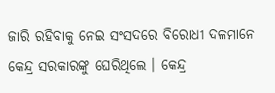ଜାରି ରହିବାକୁ ନେଇ ସଂସଦରେ ବିରୋଧୀ ଦଳମାନେ କେନ୍ଦ୍ର ସରକାରଙ୍କୁ ଘେରିଥିଲେ । କେନ୍ଦ୍ର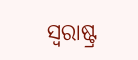ସ୍ୱରାଷ୍ଟ୍ର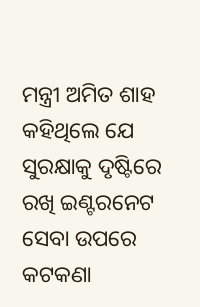ମନ୍ତ୍ରୀ ଅମିତ ଶାହ କହିଥିଲେ ଯେ ସୁରକ୍ଷାକୁ ଦୃଷ୍ଟିରେ ରଖି ଇଣ୍ଟରନେଟ ସେବା ଉପରେ କଟକଣା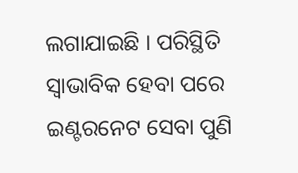ଲଗାଯାଇଛି । ପରିସ୍ଥିତି ସ୍ୱାଭାବିକ ହେବା ପରେ ଇଣ୍ଟରନେଟ ସେବା ପୁଣି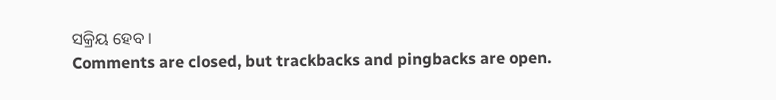ସକ୍ରିୟ ହେବ ।
Comments are closed, but trackbacks and pingbacks are open.